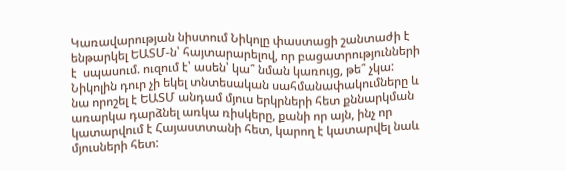Կառավարության նիստում Նիկոլը փաստացի շանտաժի է ենթարկել ԵԱՏՄ-ն՝ հայտարարելով, որ բացատրությունների է  սպասում. ուզում է՝ ասեն՝ կա՞ նման կառույց, թե՞ չկա: Նիկոլին դուր չի եկել տնտեսական սահմանափակումները և նա որոշել է ԵԱՏՄ անդամ մյուս երկրների հետ քննարկման առարկա դարձնել առկա ռիսկերը, քանի որ այն, ինչ որ կատարվում է Հայաստտանի հետ, կարող է կատարվել նաև մյուսների հետ: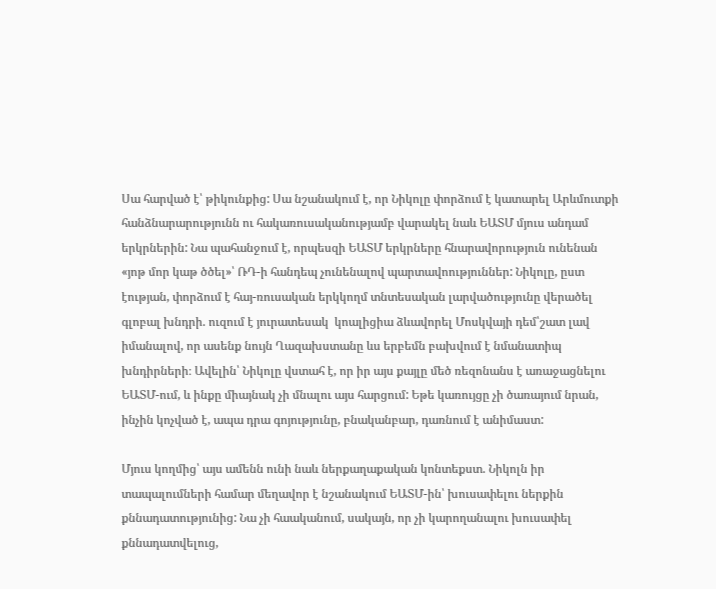Սա հարված է՝ թիկունքից: Սա նշանակում է, որ Նիկոլը փորձում է կատարել Արևմուտքի հանձնարարությունն ու հակառուսականությամբ վարակել նաև ԵԱՏՄ մյուս անդամ երկրներին: Նա պահանջում է, որպեսզի ԵԱՏՄ երկրները հնարավորություն ունենան «յոթ մոր կաթ ծծել»՝ ՌԴ-ի հանդեպ չունենալով պարտավոություններ: Նիկոլը, ըստ էության, փորձում է հայ-ռուսական երկկողմ տնտեսական լարվածությունը վերածել գլոբալ խնդրի. ուզում է յուրատեսակ  կոալիցիա ձևավորել Մոսկվայի դեմ՝շատ լավ իմանալով, որ ասենք նույն Ղազախստանը ևս երբեմն բախվում է նմանատիպ խնդիրների։ Ավելին՝ Նիկոլը վստահ է, որ իր այս քայլը մեծ ռեզոնանս է առաջացնելու ԵԱՏՄ-ում, և ինքը միայնակ չի մնալու այս հարցում: Եթե կառույցը չի ծառայում նրան, ինչին կոչված է, ապա դրա գոյությունը, բնականբար, դառնում է անիմաստ:

Մյուս կողմից՝ այս ամենն ունի նաև ներքաղաքական կոնտեքստ. Նիկոլն իր տապալումների համար մեղավոր է նշանակում ԵԱՏՄ-ին՝ խուսափելու ներքին քննադատությունից: Նա չի հաականում, սակայն, որ չի կարողանալու խուսափել քննադատվելուց,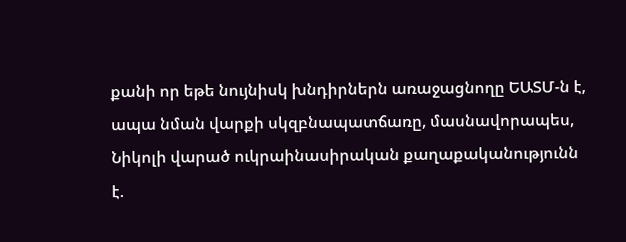քանի որ եթե նույնիսկ խնդիրներն առաջացնողը ԵԱՏՄ-ն է, ապա նման վարքի սկզբնապատճառը, մասնավորապես, Նիկոլի վարած ուկրաինասիրական քաղաքականությունն է.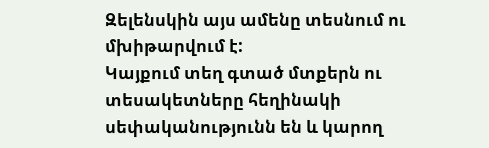Զելենսկին այս ամենը տեսնում ու մխիթարվում է:
Կայքում տեղ գտած մտքերն ու տեսակետները հեղինակի սեփականությունն են և կարող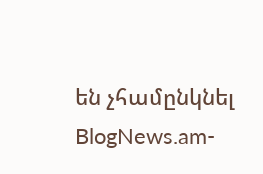են չհամընկնել BlogNews.am-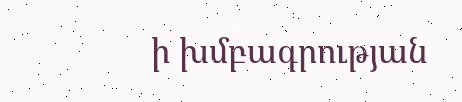ի խմբագրության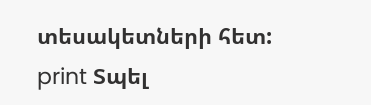տեսակետների հետ:
print Տպել